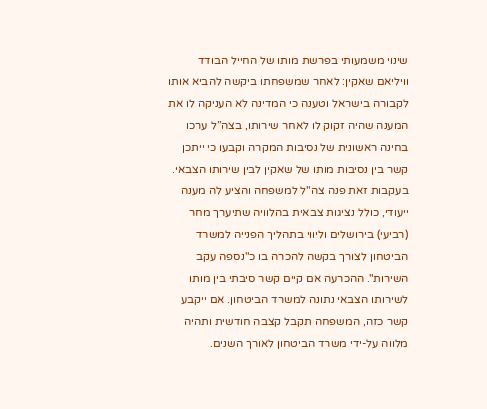שינוי משמעותי בפרשת מותו של החייל הבודד וויליאם שאקין: לאחר שמשפחתו ביקשה להביא אותו לקבורה בישראל וטענה כי המדינה לא העניקה לו את המענה שהיה זקוק לו לאחר שירותו, בצה”ל ערכו בחינה ראשונית של נסיבות המקרה וקבעו כי ייתכן קשר בין נסיבות מותו של שאקין לבין שירותו הצבאי.
בעקבות זאת פנה צה"ל למשפחה והציע לה מענה ייעודי, כולל נציגות צבאית בהלוויה שתיערך מחר (רביעי) בירושלים וליווי בתהליך הפנייה למשרד הביטחון לצורך בקשה להכרה בו כ"נספה עקב השירות". ההכרעה אם קיים קשר סיבתי בין מותו לשירותו הצבאי נתונה למשרד הביטחון. אם ייקבע קשר כזה, המשפחה תקבל קצבה חודשית ותהיה מלווה על-ידי משרד הביטחון לאורך השנים.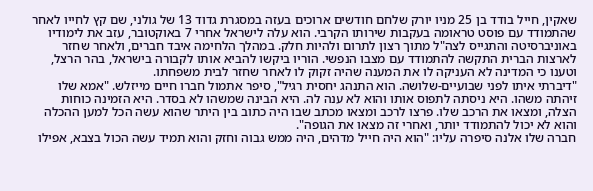שאקין, חייל בודד בן 25 מניו יורק שלחם חודשים ארוכים בעזה במסגרת גדוד 13 של גולני, שם קץ לחייו לאחר שהתמודד עם פוסט טראומה בעקבות שירותו הקרבי. הוא עלה לישראל אחרי 7 באוקטובר, עזב את לימודיו באוניברסיטה והתגייס לצה"ל מתוך רצון לתרום ולהיות חלק. במהלך הלחימה איבד חברים, ולאחר שחזר לארצות הברית התקשה להתמודד עם מצבו הנפשי. הוריו ביקשו להביא אותו לקבורה בישראל, בהר הרצל, וטענו כי המדינה לא העניקה לו את המענה שהיה זקוק לו לאחר שחזר לבית משפחתו.
"דיברתי איתו לפני שבועיים-שלושה. הוא התנהג יחסית רגיל", סיפר אתמול חברו חיים מייזלש. "אמא שלו זיהתה משהו. היא ניסתה לתפוס אותו והוא לא ענה לה. היא הבינה שמשהו לא בסדר. היא הזמינה כוחות הצלה, ומצאו את הרכב שלו. פרצו לרכב ומצאו מכתב שבו היה כתוב בין היתר שהוא עשה הכל למען ההכלה והוא לא יכול להתמודד יותר, ואחרי זה מצאו את הגופה".
חברה שלו אלנה סיפרה עליו: "הוא היה חייל מדהים, היה ממש גבוה וחזק והוא תמיד עשה הכול בצבא, אפילו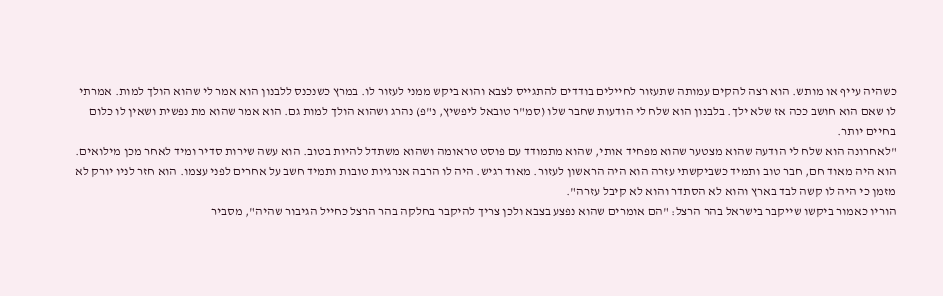כשהיה עייף או מותש. הוא רצה להקים עמותה שתעזור לחיילים בודדים להתגייס לצבא והוא ביקש ממני לעזור לו. במרץ כשנכנס ללבנון הוא אמר לי שהוא הולך למות. אמרתי לו שאם הוא חושב ככה אז שלא ילך. בלבנון הוא שלח לי הודעות שחבר שלו (סמ"ר טובאל ליפשיץ, נ"פ) נהרג ושהוא הולך למות גם. הוא אמר שהוא מת נפשית ושאין לו כלום בחיים יותר.
"לאחרונה הוא שלח לי הודעה שהוא מצטער שהוא מפחיד אותי, שהוא מתמודד עם פוסט טראומה ושהוא משתדל להיות בטוב. הוא עשה שירות סדיר ומיד לאחר מכן מילואים. הוא היה מאוד חם, חבר טוב ותמיד כשביקשתי עזרה הוא היה הראשון לעזור. מאוד רגיש. היה לו הרבה אנרגיות טובות ותמיד חשב על אחרים לפני עצמו. הוא חזר לניו יורק לא מזמן כי היה לו קשה לבד בארץ והוא לא הסתדר והוא לא קיבל עזרה".
הוריו כאמור ביקשו שייקבר בישראל בהר הרצל: "הם אומרים שהוא נפצע בצבא ולכן צריך להיקבר בחלקה בהר הרצל כחייל הגיבור שהיה", מסביר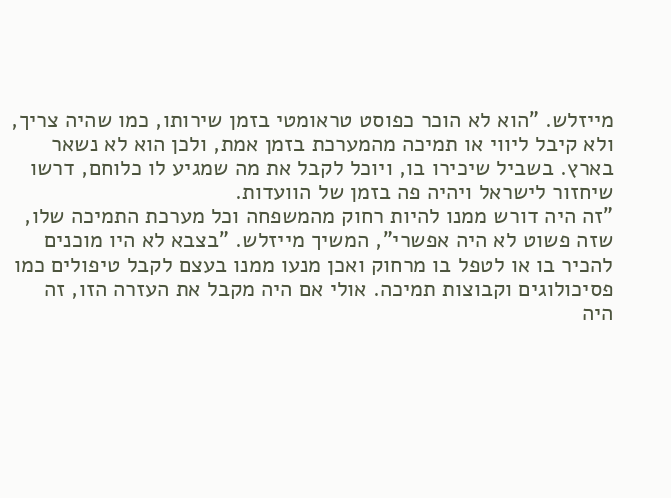מייזלש. "הוא לא הוכר כפוסט טראומטי בזמן שירותו, כמו שהיה צריך, ולא קיבל ליווי או תמיכה מהמערכת בזמן אמת, ולכן הוא לא נשאר בארץ. בשביל שיכירו בו, ויוכל לקבל את מה שמגיע לו כלוחם, דרשו שיחזור לישראל ויהיה פה בזמן של הוועדות.
"זה היה דורש ממנו להיות רחוק מהמשפחה וכל מערכת התמיכה שלו, שזה פשוט לא היה אפשרי", המשיך מייזלש. "בצבא לא היו מוכנים להכיר בו או לטפל בו מרחוק ואכן מנעו ממנו בעצם לקבל טיפולים כמו פסיכולוגים וקבוצות תמיכה. אולי אם היה מקבל את העזרה הזו, זה היה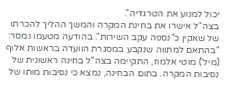יכול למנוע את הטרגדיה".
בצה"ל אישרו את בחינת המקרה והמשך ההליך להכרתו של שאקין כ"נספה עקב השירות". בהודעה מטעמו נמסר: "בהתאם למתווה שנקבע במסגרת הוועדה בראשות אלוף (מיל') מוטי אלמוז, התקיימה בצה"ל בחינה ראשונית של נסיבות המקרה. בתום הבחינה, נמצא כי נסיבות מותו של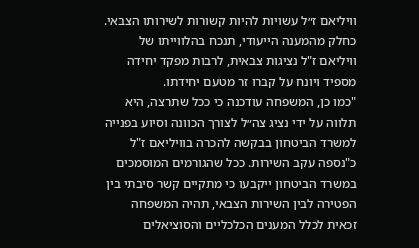וויליאם ז״ל עשויות להיות קשורות לשירותו הצבאי. כחלק מהמענה הייעודי, תנכח בהלווייתו של וויליאם ז"ל נציגות צבאית, לרבות מפקד יחידה מספיד ויונח על קברו זר מטעם יחידתו.
"כמו כן, המשפחה עודכנה כי ככל שתרצה, היא תלווה על ידי נציג צה״ל לצורך הכוונה וסיוע בפנייה למשרד הביטחון בבקשה להכרה בוויליאם ז"ל כ"נספה עקב השירות. ככל שהגורמים המוסמכים במשרד הביטחון ייקבעו כי מתקיים קשר סיבתי בין הפטירה לבין השירות הצבאי, תהיה המשפחה זכאית לכלל המענים הכלכליים והסוציאלים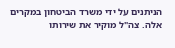הניתנים על ידי משרד הביטחון במקרים אלה. צה"ל מוקיר את שירותו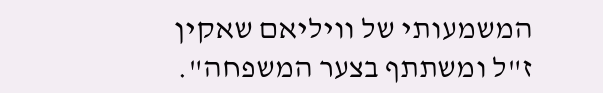המשמעותי של וויליאם שאקין ז"ל ומשתתף בצער המשפחה".